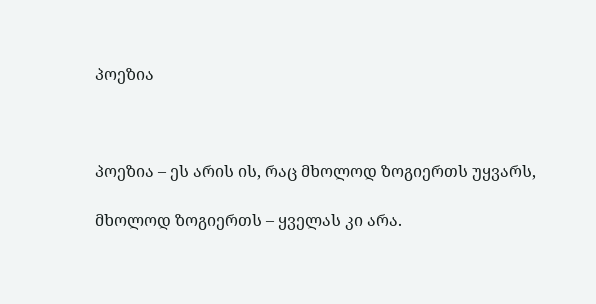პოეზია



პოეზია – ეს არის ის, რაც მხოლოდ ზოგიერთს უყვარს,

მხოლოდ ზოგიერთს – ყველას კი არა.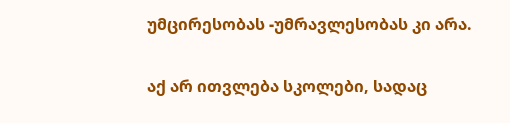უმცირესობას -უმრავლესობას კი არა.

აქ არ ითვლება სკოლები, სადაც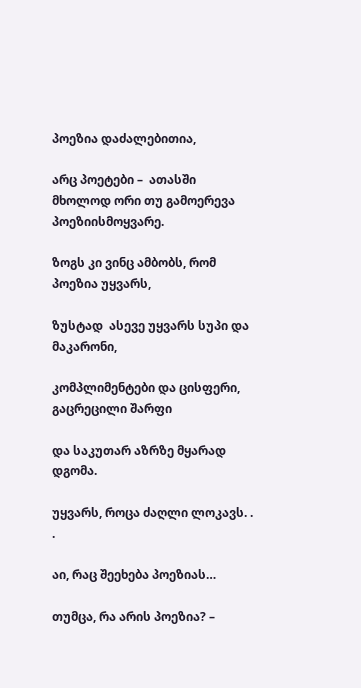პოეზია დაძალებითია,

არც პოეტები –  ათასში მხოლოდ ორი თუ გამოერევა პოეზიისმოყვარე.

ზოგს კი ვინც ამბობს, რომ პოეზია უყვარს,

ზუსტად  ასევე უყვარს სუპი და მაკარონი,

კომპლიმენტები და ცისფერი, გაცრეცილი შარფი

და საკუთარ აზრზე მყარად დგომა.

უყვარს, როცა ძაღლი ლოკავს. . .

აი, რაც შეეხება პოეზიას…

თუმცა, რა არის პოეზია? –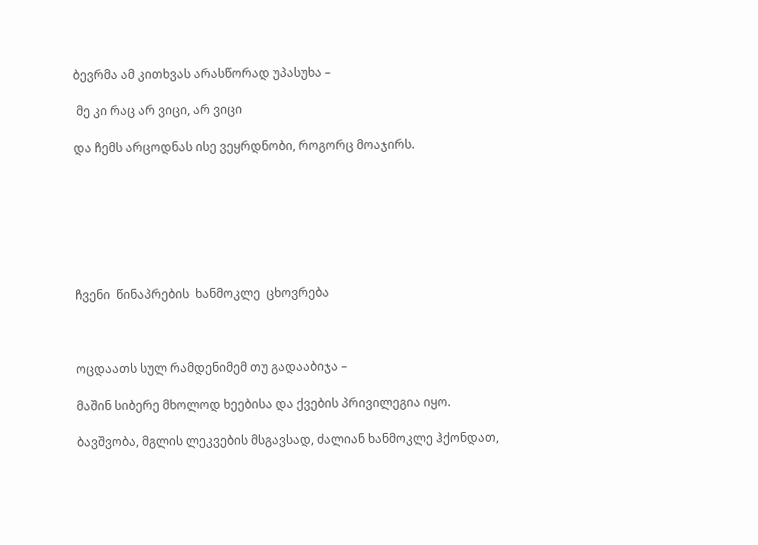ბევრმა ამ კითხვას არასწორად უპასუხა –

 მე კი რაც არ ვიცი, არ ვიცი

და ჩემს არცოდნას ისე ვეყრდნობი, როგორც მოაჯირს.







ჩვენი  წინაპრების  ხანმოკლე  ცხოვრება



ოცდაათს სულ რამდენიმემ თუ გადააბიჯა –

მაშინ სიბერე მხოლოდ ხეებისა და ქვების პრივილეგია იყო.

ბავშვობა, მგლის ლეკვების მსგავსად, ძალიან ხანმოკლე ჰქონდათ,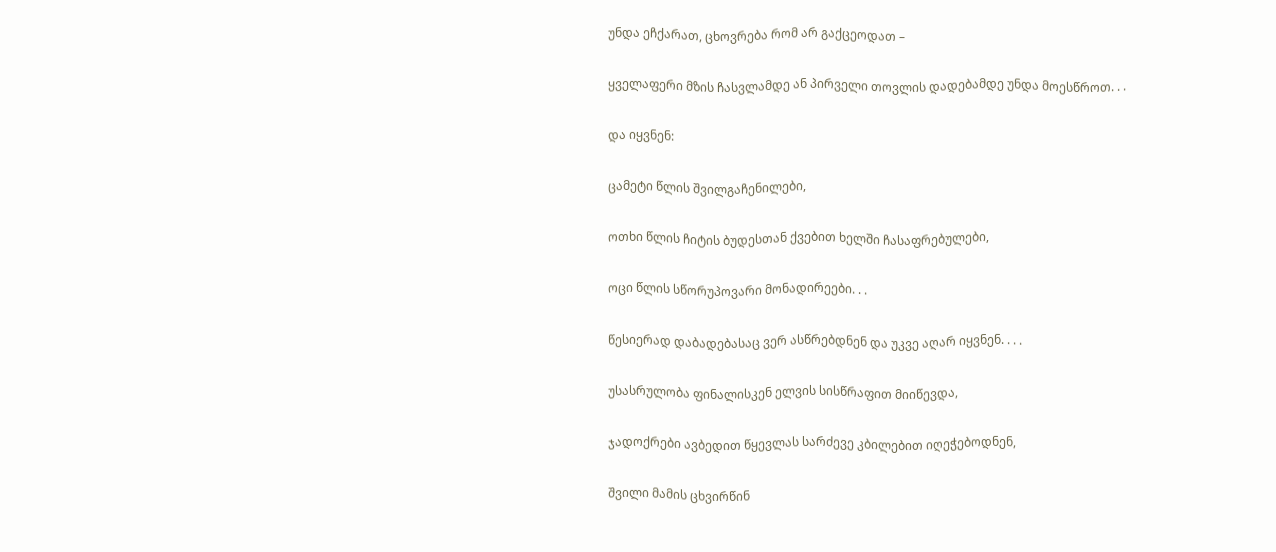უნდა ეჩქარათ, ცხოვრება რომ არ გაქცეოდათ –

ყველაფერი მზის ჩასვლამდე ან პირველი თოვლის დადებამდე უნდა მოესწროთ. . .

და იყვნენ:

ცამეტი წლის შვილგაჩენილები,

ოთხი წლის ჩიტის ბუდესთან ქვებით ხელში ჩასაფრებულები,

ოცი წლის სწორუპოვარი მონადირეები. . .

წესიერად დაბადებასაც ვერ ასწრებდნენ და უკვე აღარ იყვნენ. . . .

უსასრულობა ფინალისკენ ელვის სისწრაფით მიიწევდა,

ჯადოქრები ავბედით წყევლას სარძევე კბილებით იღეჭებოდნენ,

შვილი მამის ცხვირწინ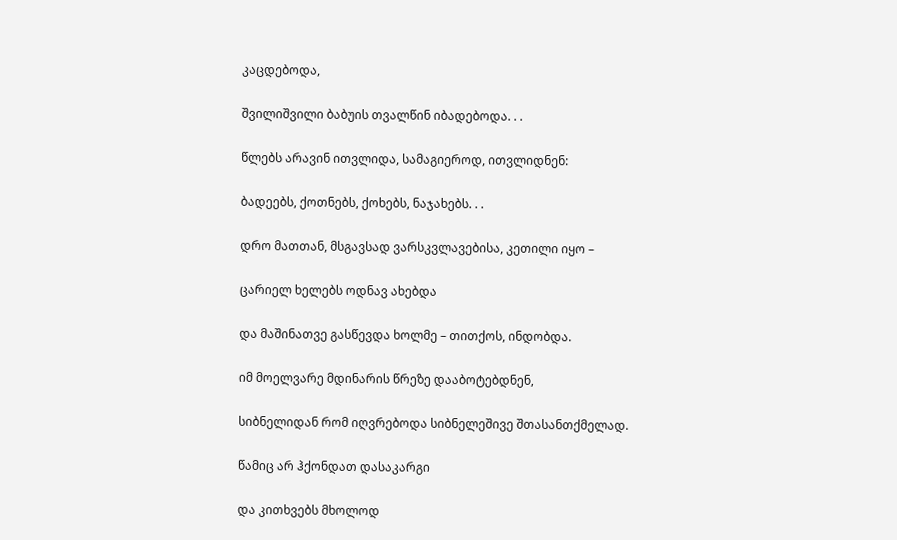კაცდებოდა,

შვილიშვილი ბაბუის თვალწინ იბადებოდა. . .

წლებს არავინ ითვლიდა, სამაგიეროდ, ითვლიდნენ:

ბადეებს, ქოთნებს, ქოხებს, ნაჯახებს. . .

დრო მათთან, მსგავსად ვარსკვლავებისა, კეთილი იყო –

ცარიელ ხელებს ოდნავ ახებდა

და მაშინათვე გასწევდა ხოლმე – თითქოს, ინდობდა.

იმ მოელვარე მდინარის წრეზე დააბოტებდნენ,

სიბნელიდან რომ იღვრებოდა სიბნელეშივე შთასანთქმელად.

წამიც არ ჰქონდათ დასაკარგი

და კითხვებს მხოლოდ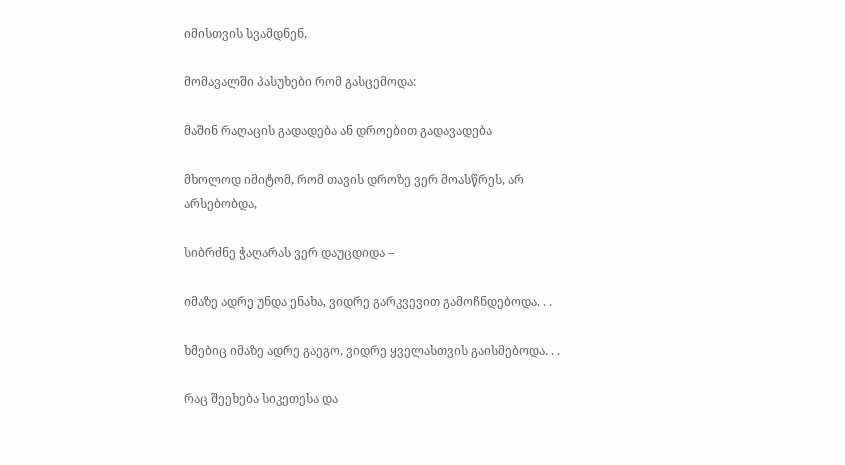იმისთვის სვამდნენ,

მომავალში პასუხები რომ გასცემოდა:

მაშინ რაღაცის გადადება ან დროებით გადავადება

მხოლოდ იმიტომ, რომ თავის დროზე ვერ მოასწრეს, არ არსებობდა,

სიბრძნე ჭაღარას ვერ დაუცდიდა –

იმაზე ადრე უნდა ენახა, ვიდრე გარკვევით გამოჩნდებოდა. . .

ხმებიც იმაზე ადრე გაეგო, ვიდრე ყველასთვის გაისმებოდა. . .

რაც შეეხება სიკეთესა და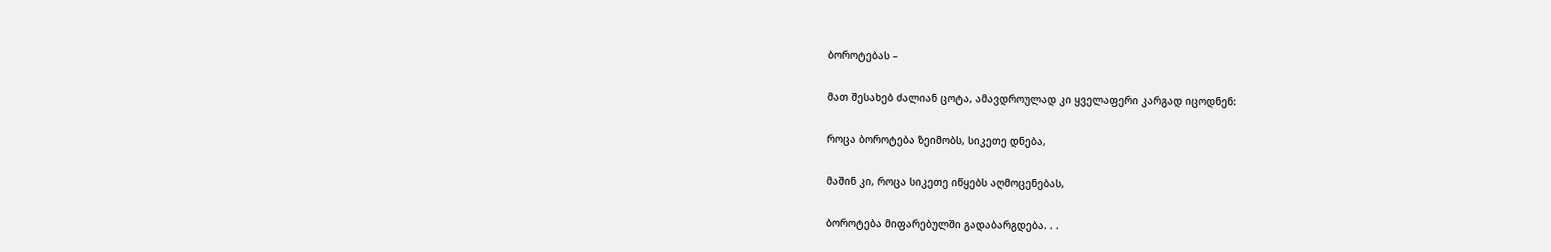ბოროტებას –

მათ შესახებ ძალიან ცოტა, ამავდროულად კი ყველაფერი კარგად იცოდნენ:

როცა ბოროტება ზეიმობს, სიკეთე დნება,

მაშინ კი, როცა სიკეთე იწყებს აღმოცენებას,

ბოროტება მიფარებულში გადაბარგდება. . .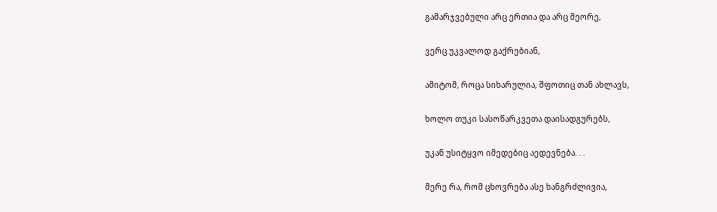გამარჯვებული არც ერთია და არც მეორე,

ვერც უკვალოდ გაქრებიან,

ამიტომ, როცა სიხარულია, შფოთიც თან ახლავს,

ხოლო თუკი სასოწარკვეთა დაისადგურებს,

უკან უსიტყვო იმედებიც აედევნება. . .

მერე რა, რომ ცხოვრება ასე ხანგრძლივია,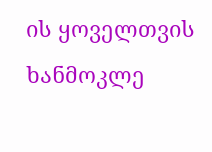ის ყოველთვის ხანმოკლე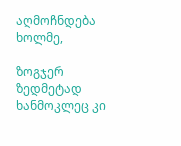აღმოჩნდება ხოლმე,

ზოგჯერ ზედმეტად ხანმოკლეც კი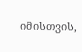იმისთვის,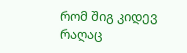რომ შიგ კიდევ რაღაც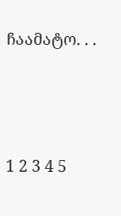ჩაამატო. . .





1 2 3 4 5